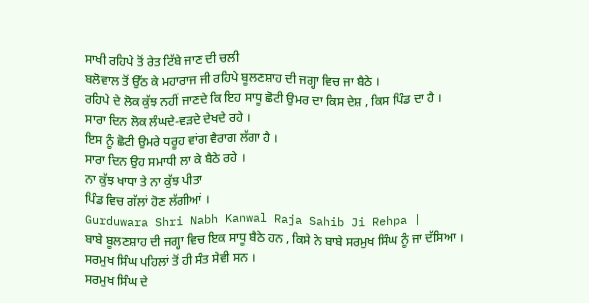ਸਾਖੀ ਰਹਿਪੇ ਤੋਂ ਰੇਤ ਟਿੱਬੇ ਜਾਣ ਦੀ ਚਲੀ
ਬਲੋਵਾਲ ਤੋਂ ਉੱਠ ਕੇ ਮਹਾਰਾਜ ਜੀ ਰਹਿਪੇ ਬੂਲਣਸ਼ਾਹ ਦੀ ਜਗ੍ਹਾ ਵਿਚ ਜਾ ਬੈਠੇ ।
ਰਹਿਪੇ ਦੇ ਲੋਕ ਕੁੱਝ ਨਹੀਂ ਜਾਣਦੇ ਕਿ ਇਹ ਸਾਧੂ ਛੋਟੀ ਉਮਰ ਦਾ ਕਿਸ ਦੇਸ਼ , ਕਿਸ ਪਿੰਡ ਦਾ ਹੈ ।
ਸਾਰਾ ਦਿਨ ਲੋਕ ਲੰਘਦੇ-ਵੜਦੇ ਦੇਖਦੇ ਰਹੇ ।
ਇਸ ਨੂੰ ਛੋਟੀ ਉਮਰੇ ਧਰੂਹ ਵਾਂਗ ਵੈਰਾਗ ਲੱਗਾ ਹੈ ।
ਸਾਰਾ ਦਿਨ ਉਹ ਸਮਾਧੀ ਲਾ ਕੇ ਬੈਠੇ ਰਹੇ ।
ਨਾ ਕੁੱਝ ਖਾਧਾ ਤੇ ਨਾ ਕੁੱਝ ਪੀਤਾ
ਪਿੰਡ ਵਿਚ ਗੱਲਾਂ ਹੋਣ ਲੱਗੀਆਂ ।
Gurduwara Shri Nabh Kanwal Raja Sahib Ji Rehpa |
ਬਾਬੇ ਬੂਲਣਸ਼ਾਹ ਦੀ ਜਗ੍ਹਾ ਵਿਚ ਇਕ ਸਾਧੂ ਬੈਠੇ ਹਨ , ਕਿਸੇ ਨੇ ਬਾਬੇ ਸਰਮੁਖ ਸਿੰਘ ਨੂੰ ਜਾ ਦੱਸਿਆ ।
ਸਰਮੁਖ ਸਿੰਘ ਪਹਿਲਾਂ ਤੋਂ ਹੀ ਸੰਤ ਸੇਵੀ ਸਨ ।
ਸਰਮੁਖ ਸਿੰਘ ਦੇ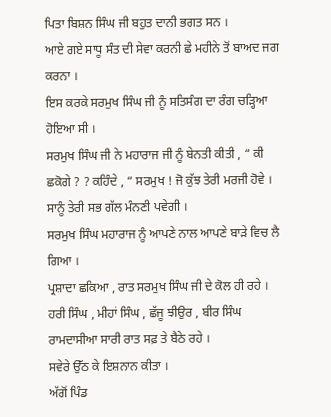ਪਿਤਾ ਬਿਸ਼ਨ ਸਿੰਘ ਜੀ ਬਹੁਤ ਦਾਨੀ ਭਗਤ ਸਨ ।
ਆਏ ਗਏ ਸਾਧੂ ਸੰਤ ਦੀ ਸੇਵਾ ਕਰਨੀ ਛੇ ਮਹੀਨੇ ਤੋਂ ਬਾਅਦ ਜਗ ਕਰਨਾ ।
ਇਸ ਕਰਕੇ ਸਰਮੁਖ ਸਿੰਘ ਜੀ ਨੂੰ ਸਤਿਸੰਗ ਦਾ ਰੰਗ ਚੜ੍ਹਿਆ ਹੋਇਆ ਸੀ ।
ਸਰਮੁਖ ਸਿੰਘ ਜੀ ਨੇ ਮਹਾਰਾਜ ਜੀ ਨੂੰ ਬੇਨਤੀ ਕੀਤੀ , “ ਕੀ ਛਕੋਗੇ ? ? ਕਹਿੰਦੇ , “ ਸਰਮੁਖ ! ਜੋ ਕੁੱਝ ਤੇਰੀ ਮਰਜੀ ਹੋਵੇ ।
ਸਾਨੂੰ ਤੇਰੀ ਸਭ ਗੱਲ ਮੰਨਣੀ ਪਵੇਗੀ ।
ਸਰਮੁਖ ਸਿੰਘ ਮਹਾਰਾਜ ਨੂੰ ਆਪਣੇ ਨਾਲ ਆਪਣੇ ਬਾੜੇ ਵਿਚ ਲੈ ਗਿਆ ।
ਪ੍ਰਸ਼ਾਦਾ ਛਕਿਆ , ਰਾਤ ਸਰਮੁਖ ਸਿੰਘ ਜੀ ਦੇ ਕੋਲ ਹੀ ਰਹੇ ।
ਹਰੀ ਸਿੰਘ , ਮੀਹਾਂ ਸਿੰਘ , ਛੱਜੂ ਝੀਉਰ , ਬੀਰ ਸਿੰਘ ਰਾਮਦਾਸੀਆ ਸਾਰੀ ਰਾਤ ਸਫ਼ ਤੇ ਬੈਠੇ ਰਹੇ ।
ਸਵੇਰੇ ਉੱਠ ਕੇ ਇਸ਼ਨਾਨ ਕੀਤਾ ।
ਅੱਗੋਂ ਪਿੰਡ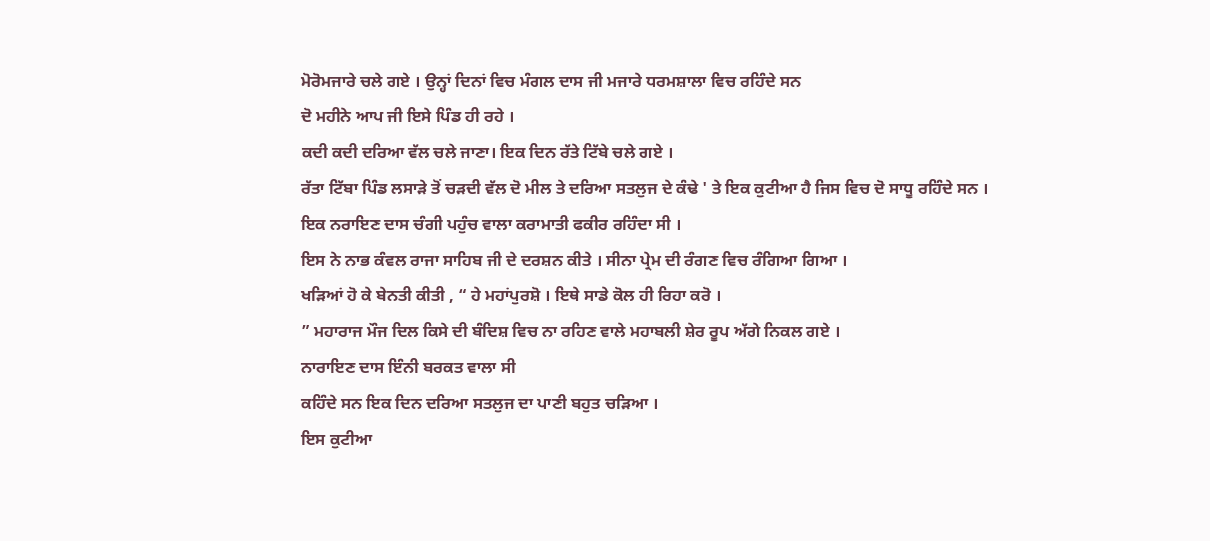ਮੋਰੋਮਜਾਰੇ ਚਲੇ ਗਏ । ਉਨ੍ਹਾਂ ਦਿਨਾਂ ਵਿਚ ਮੰਗਲ ਦਾਸ ਜੀ ਮਜਾਰੇ ਧਰਮਸ਼ਾਲਾ ਵਿਚ ਰਹਿੰਦੇ ਸਨ
ਦੋ ਮਹੀਨੇ ਆਪ ਜੀ ਇਸੇ ਪਿੰਡ ਹੀ ਰਹੇ ।
ਕਦੀ ਕਦੀ ਦਰਿਆ ਵੱਲ ਚਲੇ ਜਾਣਾ। ਇਕ ਦਿਨ ਰੱਤੇ ਟਿੱਬੇ ਚਲੇ ਗਏ ।
ਰੱਤਾ ਟਿੱਬਾ ਪਿੰਡ ਲਸਾੜੇ ਤੋਂ ਚੜਦੀ ਵੱਲ ਦੋ ਮੀਲ ਤੇ ਦਰਿਆ ਸਤਲੁਜ ਦੇ ਕੰਢੇ ' ਤੇ ਇਕ ਕੁਟੀਆ ਹੈ ਜਿਸ ਵਿਚ ਦੋ ਸਾਧੂ ਰਹਿੰਦੇ ਸਨ ।
ਇਕ ਨਰਾਇਣ ਦਾਸ ਚੰਗੀ ਪਹੁੰਚ ਵਾਲਾ ਕਰਾਮਾਤੀ ਫਕੀਰ ਰਹਿੰਦਾ ਸੀ ।
ਇਸ ਨੇ ਨਾਭ ਕੰਵਲ ਰਾਜਾ ਸਾਹਿਬ ਜੀ ਦੇ ਦਰਸ਼ਨ ਕੀਤੇ । ਸੀਨਾ ਪ੍ਰੇਮ ਦੀ ਰੰਗਣ ਵਿਚ ਰੰਗਿਆ ਗਿਆ ।
ਖੜਿਆਂ ਹੋ ਕੇ ਬੇਨਤੀ ਕੀਤੀ , “ ਹੇ ਮਹਾਂਪੁਰਸ਼ੋ । ਇਥੇ ਸਾਡੇ ਕੋਲ ਹੀ ਰਿਹਾ ਕਰੋ ।
” ਮਹਾਰਾਜ ਮੌਜ ਦਿਲ ਕਿਸੇ ਦੀ ਬੰਦਿਸ਼ ਵਿਚ ਨਾ ਰਹਿਣ ਵਾਲੇ ਮਹਾਬਲੀ ਸ਼ੇਰ ਰੂਪ ਅੱਗੇ ਨਿਕਲ ਗਏ ।
ਨਾਰਾਇਣ ਦਾਸ ਇੰਨੀ ਬਰਕਤ ਵਾਲਾ ਸੀ
ਕਹਿੰਦੇ ਸਨ ਇਕ ਦਿਨ ਦਰਿਆ ਸਤਲੁਜ ਦਾ ਪਾਣੀ ਬਹੁਤ ਚੜਿਆ ।
ਇਸ ਕੁਟੀਆ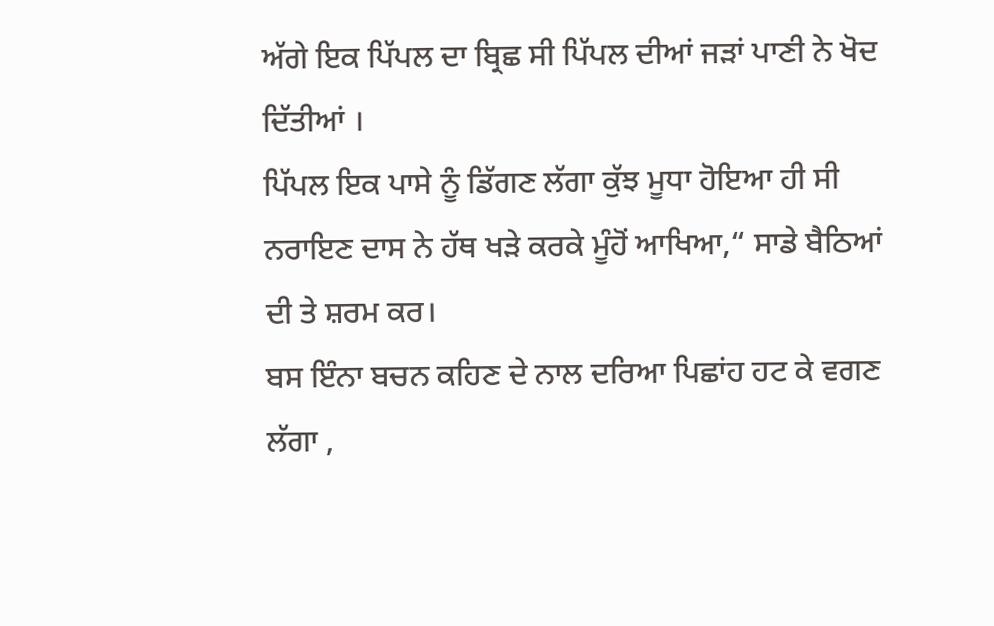ਅੱਗੇ ਇਕ ਪਿੱਪਲ ਦਾ ਬ੍ਰਿਛ ਸੀ ਪਿੱਪਲ ਦੀਆਂ ਜੜਾਂ ਪਾਣੀ ਨੇ ਖੋਦ ਦਿੱਤੀਆਂ ।
ਪਿੱਪਲ ਇਕ ਪਾਸੇ ਨੂੰ ਡਿੱਗਣ ਲੱਗਾ ਕੁੱਝ ਮੂਧਾ ਹੋਇਆ ਹੀ ਸੀ ਨਰਾਇਣ ਦਾਸ ਨੇ ਹੱਥ ਖੜੇ ਕਰਕੇ ਮੂੰਹੋਂ ਆਖਿਆ,“ ਸਾਡੇ ਬੈਠਿਆਂ ਦੀ ਤੇ ਸ਼ਰਮ ਕਰ।
ਬਸ ਇੰਨਾ ਬਚਨ ਕਹਿਣ ਦੇ ਨਾਲ ਦਰਿਆ ਪਿਛਾਂਹ ਹਟ ਕੇ ਵਗਣ ਲੱਗਾ ,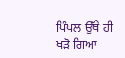ਪਿੰਪਲ ਉੱਥੇ ਹੀ ਖੜੋ ਗਿਆ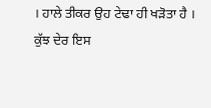। ਹਾਲੇ ਤੀਕਰ ਉਹ ਟੇਢਾ ਹੀ ਖੜੋਤਾ ਹੈ ।
ਕੁੱਝ ਦੇਰ ਇਸ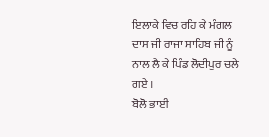ਇਲਾਕੇ ਵਿਚ ਰਹਿ ਕੇ ਮੰਗਲ ਦਾਸ ਜੀ ਰਾਜਾ ਸਾਹਿਬ ਜੀ ਨੂੰ ਨਾਲ ਲੈ ਕੇ ਪਿੰਡ ਲੋਦੀਪੁਰ ਚਲੇ ਗਏ ।
ਬੋਲੋ ਭਾਈ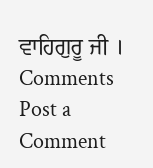ਵਾਹਿਗੁਰੂ ਜੀ ।
Comments
Post a Comment